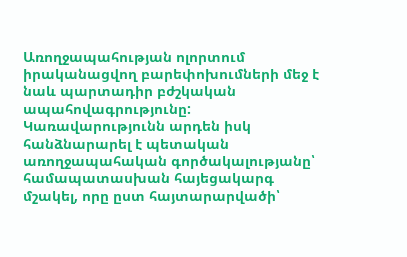Առողջապահության ոլորտում իրականացվող բարեփոխումների մեջ է նաև պարտադիր բժշկական ապահովագրությունը: Կառավարությունն արդեն իսկ հանձնարարել է պետական առողջապահական գործակալությանը՝ համապատասխան հայեցակարգ մշակել, որը ըստ հայտարարվածի՝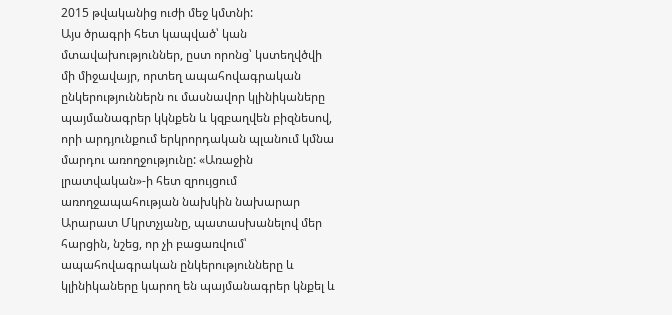2015 թվականից ուժի մեջ կմտնի:
Այս ծրագրի հետ կապված՝ կան մտավախություններ, ըստ որոնց՝ կստեղվծվի մի միջավայր, որտեղ ապահովագրական ընկերություններն ու մասնավոր կլինիկաները պայմանագրեր կկնքեն և կզբաղվեն բիզնեսով, որի արդյունքում երկրորդական պլանում կմնա մարդու առողջությունը: «Առաջին լրատվական»-ի հետ զրույցում առողջապահության նախկին նախարար Արարատ Մկրտչյանը, պատասխանելով մեր հարցին, նշեց, որ չի բացառվում՝ ապահովագրական ընկերությունները և կլինիկաները կարող են պայմանագրեր կնքել և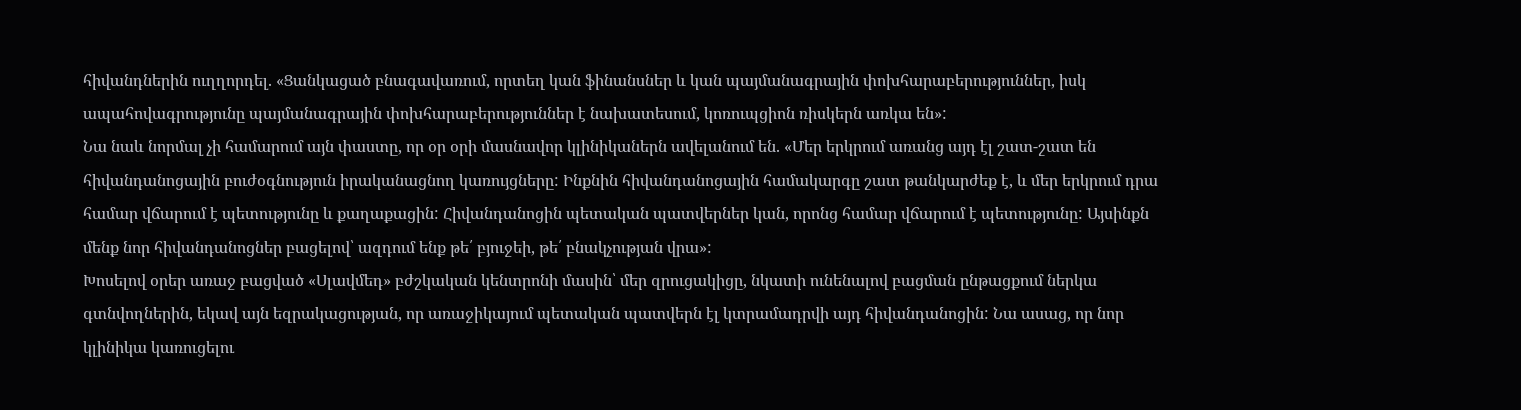հիվանդներին ուղղորդել. «Ցանկացած բնագավառում, որտեղ կան ֆինանսներ և կան պայմանագրային փոխհարաբերություններ, իսկ ապահովագրությունը պայմանագրային փոխհարաբերություններ է նախատեսում, կոռուպցիոն ռիսկերն առկա են»:
Նա նաև նորմալ չի համարում այն փաստը, որ օր օրի մասնավոր կլինիկաներն ավելանում են. «Մեր երկրում առանց այդ էլ շատ-շատ են հիվանդանոցային բուժօգնություն իրականացնող կառույցները: Ինքնին հիվանդանոցային համակարգը շատ թանկարժեք է, և մեր երկրում դրա համար վճարում է պետությունը և քաղաքացին: Հիվանդանոցին պետական պատվերներ կան, որոնց համար վճարում է պետությունը: Այսինքն մենք նոր հիվանդանոցներ բացելով՝ ազդում ենք թե՛ բյուջեի, թե՛ բնակչության վրա»:
Խոսելով օրեր առաջ բացված «Սլավմեդ» բժշկական կենտրոնի մասին՝ մեր զրուցակիցը, նկատի ունենալով բացման ընթացքում ներկա գտնվողներին, եկավ այն եզրակացության, որ առաջիկայում պետական պատվերն էլ կտրամադրվի այդ հիվանդանոցին: Նա ասաց, որ նոր կլինիկա կառուցելու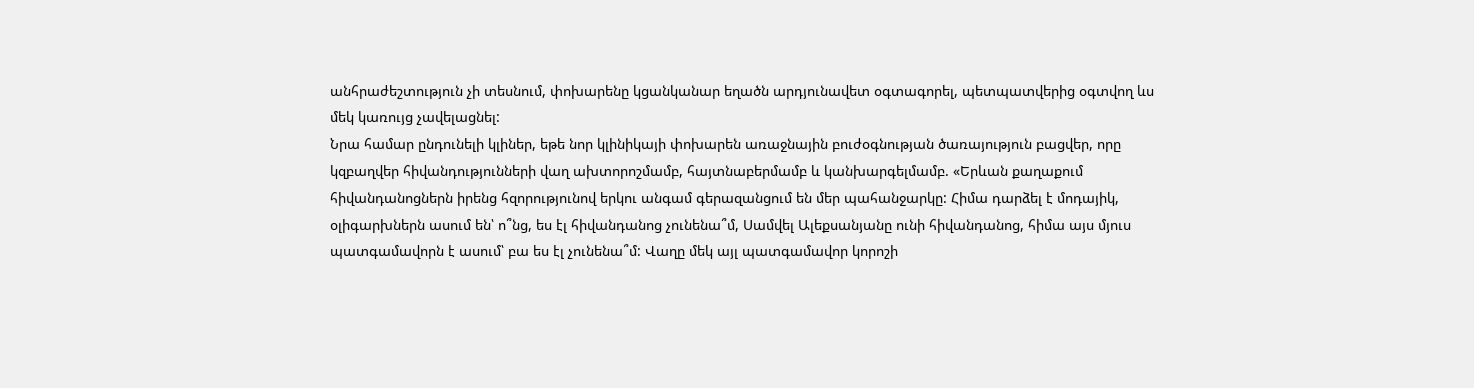անհրաժեշտություն չի տեսնում, փոխարենը կցանկանար եղածն արդյունավետ օգտագորել, պետպատվերից օգտվող ևս մեկ կառույց չավելացնել:
Նրա համար ընդունելի կլիներ, եթե նոր կլինիկայի փոխարեն առաջնային բուժօգնության ծառայություն բացվեր, որը կզբաղվեր հիվանդությունների վաղ ախտորոշմամբ, հայտնաբերմամբ և կանխարգելմամբ. «Երևան քաղաքում հիվանդանոցներն իրենց հզորությունով երկու անգամ գերազանցում են մեր պահանջարկը: Հիմա դարձել է մոդայիկ, օլիգարխներն ասում են՝ ո՞նց, ես էլ հիվանդանոց չունենա՞մ, Սամվել Ալեքսանյանը ունի հիվանդանոց, հիմա այս մյուս պատգամավորն է ասում՝ բա ես էլ չունենա՞մ: Վաղը մեկ այլ պատգամավոր կորոշի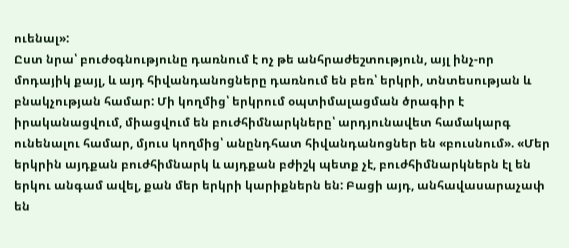ուենալ»:
Ըստ նրա՝ բուժօգնությունը դառնում է ոչ թե անհրաժեշտություն, այլ ինչ-որ մոդայիկ քայլ, և այդ հիվանդանոցները դառնում են բեռ՝ երկրի, տնտեսության և բնակչության համար: Մի կողմից՝ երկրում օպտիմալացման ծրագիր է իրականացվում, միացվում են բուժհիմնարկները՝ արդյունավետ համակարգ ունենալու համար, մյուս կողմից՝ անընդհատ հիվանդանոցներ են «բուսնում». «Մեր երկրին այդքան բուժհիմնարկ և այդքան բժիշկ պետք չէ, բուժհիմնարկներն էլ են երկու անգամ ավել, քան մեր երկրի կարիքներն են: Բացի այդ, անհավասարաչափ են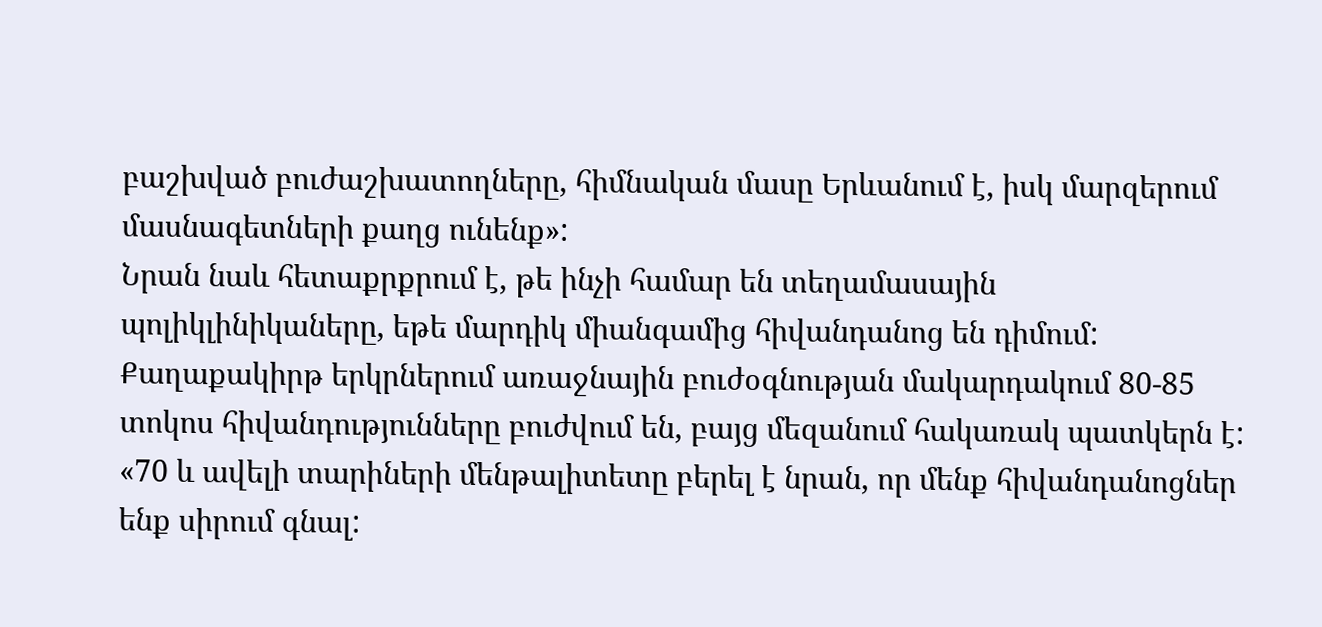բաշխված բուժաշխատողները, հիմնական մասը Երևանում է, իսկ մարզերում մասնագետների քաղց ունենք»:
Նրան նաև հետաքրքրում է, թե ինչի համար են տեղամասային պոլիկլինիկաները, եթե մարդիկ միանգամից հիվանդանոց են դիմում: Քաղաքակիրթ երկրներում առաջնային բուժօգնության մակարդակում 80-85 տոկոս հիվանդությունները բուժվում են, բայց մեզանում հակառակ պատկերն է: «70 և ավելի տարիների մենթալիտետը բերել է նրան, որ մենք հիվանդանոցներ ենք սիրում գնալ: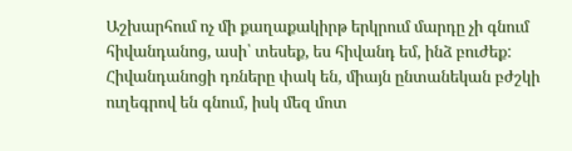Աշխարհում ոչ մի քաղաքակիրթ երկրում մարդը չի գնում հիվանդանոց, ասի՝ տեսեք, ես հիվանդ եմ, ինձ բուժեք: Հիվանդանոցի դռները փակ են, միայն ընտանեկան բժշկի ուղեգրով են գնում, իսկ մեզ մոտ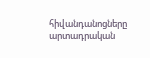հիվանդանոցները արտադրական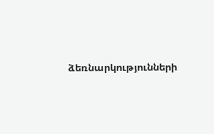ձեռնարկությունների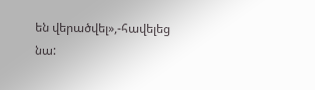են վերածվել»,-հավելեց նա: